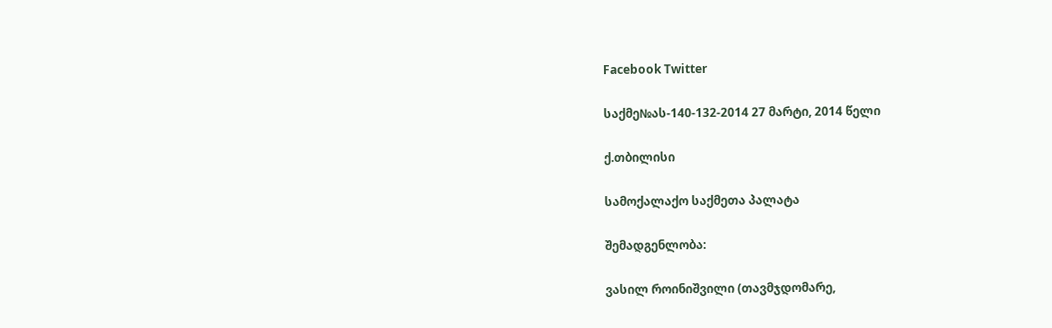Facebook Twitter

საქმე№ას-140-132-2014 27 მარტი, 2014 წელი

ქ.თბილისი

სამოქალაქო საქმეთა პალატა

შემადგენლობა:

ვასილ როინიშვილი (თავმჯდომარე,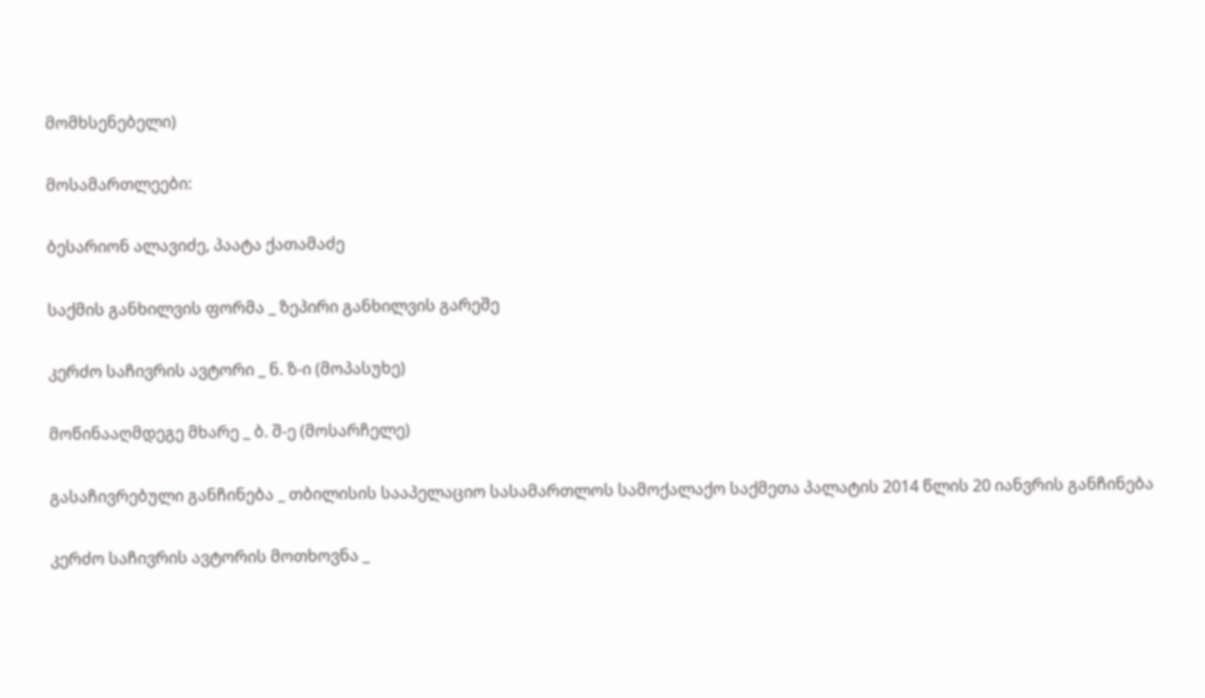მომხსენებელი)

მოსამართლეები:

ბესარიონ ალავიძე, პაატა ქათამაძე

საქმის განხილვის ფორმა _ ზეპირი განხილვის გარეშე

კერძო საჩივრის ავტორი _ ნ. ზ-ი (მოპასუხე)

მოწინააღმდეგე მხარე _ ბ. შ-ე (მოსარჩელე)

გასაჩივრებული განჩინება _ თბილისის სააპელაციო სასამართლოს სამოქალაქო საქმეთა პალატის 2014 წლის 20 იანვრის განჩინება

კერძო საჩივრის ავტორის მოთხოვნა _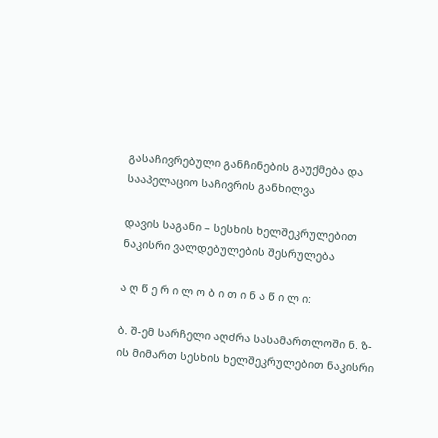გასაჩივრებული განჩინების გაუქმება და სააპელაციო საჩივრის განხილვა

დავის საგანი – სესხის ხელშეკრულებით ნაკისრი ვალდებულების შესრულება

ა ღ წ ე რ ი ლ ო ბ ი თ ი ნ ა წ ი ლ ი:

ბ. შ-ემ სარჩელი აღძრა სასამართლოში ნ. ზ-ის მიმართ სესხის ხელშეკრულებით ნაკისრი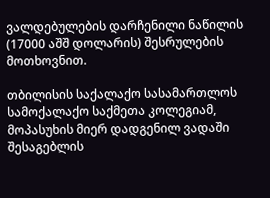ვალდებულების დარჩენილი ნაწილის (17000 აშშ დოლარის) შესრულების მოთხოვნით.

თბილისის საქალაქო სასამართლოს სამოქალაქო საქმეთა კოლეგიამ, მოპასუხის მიერ დადგენილ ვადაში შესაგებლის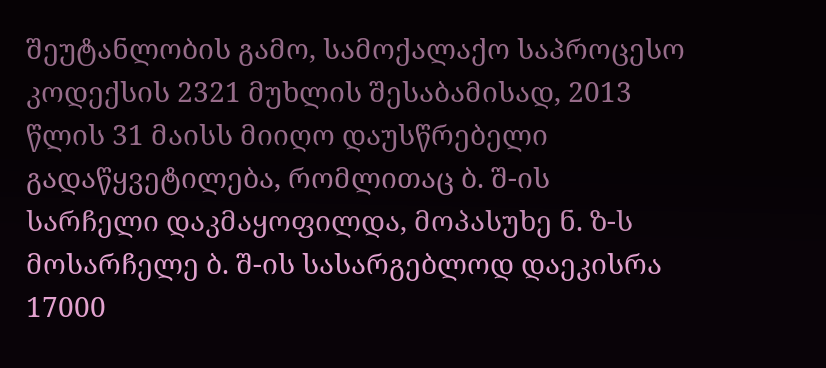შეუტანლობის გამო, სამოქალაქო საპროცესო კოდექსის 2321 მუხლის შესაბამისად, 2013 წლის 31 მაისს მიიღო დაუსწრებელი გადაწყვეტილება, რომლითაც ბ. შ-ის სარჩელი დაკმაყოფილდა, მოპასუხე ნ. ზ-ს მოსარჩელე ბ. შ-ის სასარგებლოდ დაეკისრა 17000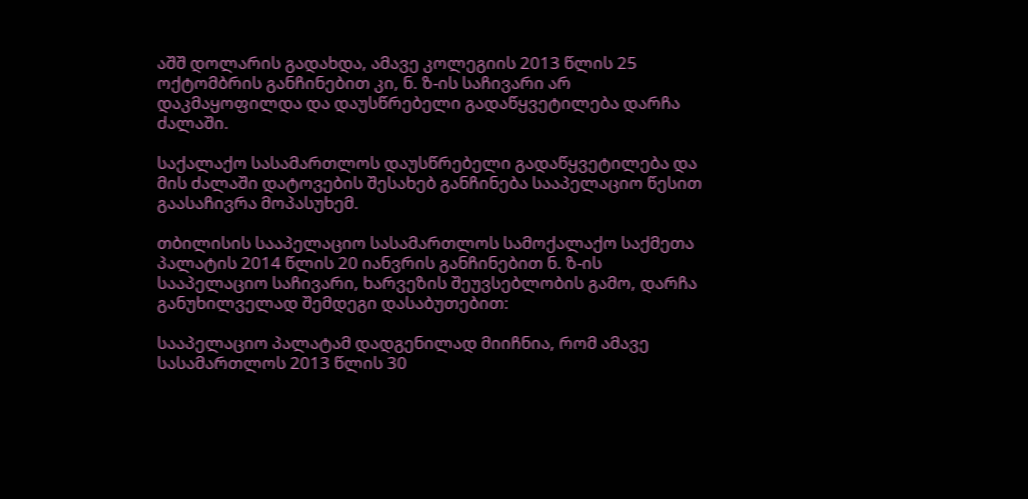აშშ დოლარის გადახდა, ამავე კოლეგიის 2013 წლის 25 ოქტომბრის განჩინებით კი, ნ. ზ-ის საჩივარი არ დაკმაყოფილდა და დაუსწრებელი გადაწყვეტილება დარჩა ძალაში.

საქალაქო სასამართლოს დაუსწრებელი გადაწყვეტილება და მის ძალაში დატოვების შესახებ განჩინება სააპელაციო წესით გაასაჩივრა მოპასუხემ.

თბილისის სააპელაციო სასამართლოს სამოქალაქო საქმეთა პალატის 2014 წლის 20 იანვრის განჩინებით ნ. ზ-ის სააპელაციო საჩივარი, ხარვეზის შეუვსებლობის გამო, დარჩა განუხილველად შემდეგი დასაბუთებით:

სააპელაციო პალატამ დადგენილად მიიჩნია, რომ ამავე სასამართლოს 2013 წლის 30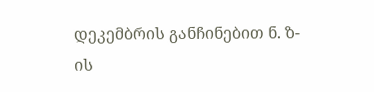დეკემბრის განჩინებით ნ. ზ-ის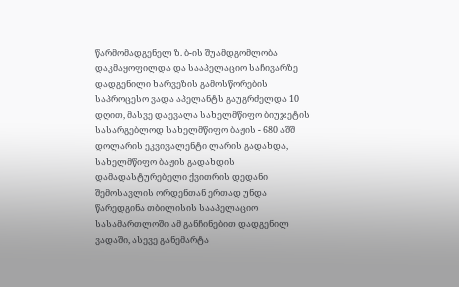წარმომადგენელ ზ. ბ-ის შუამდგომლობა დაკმაყოფილდა და სააპელაციო საჩივარზე დადგენილი ხარვეზის გამოსწორების საპროცესო ვადა აპელანტს გაუგრძელდა 10 დღით, მასვე დაევალა სახელმწიფო ბიუჯეტის სასარგებლოდ სახელმწიფო ბაჟის - 680 აშშ დოლარის ეკვივალენტი ლარის გადახდა, სახელმწიფო ბაჟის გადახდის დამადასტურებელი ქვითრის დედანი შემოსავლის ორდენთან ერთად უნდა წარედგინა თბილისის სააპელაციო სასამართლოში ამ განჩინებით დადგენილ ვადაში, ასევე განემარტა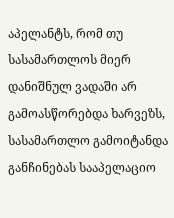აპელანტს, რომ თუ სასამართლოს მიერ დანიშნულ ვადაში არ გამოასწორებდა ხარვეზს, სასამართლო გამოიტანდა განჩინებას სააპელაციო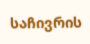საჩივრის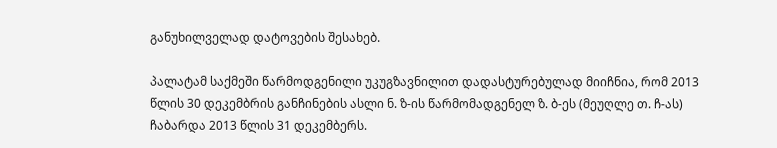განუხილველად დატოვების შესახებ.

პალატამ საქმეში წარმოდგენილი უკუგზავნილით დადასტურებულად მიიჩნია, რომ 2013 წლის 30 დეკემბრის განჩინების ასლი ნ. ზ-ის წარმომადგენელ ზ. ბ-ეს (მეუღლე თ. ჩ-ას) ჩაბარდა 2013 წლის 31 დეკემბერს.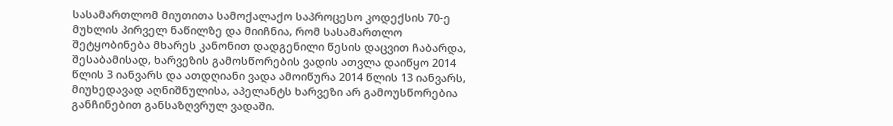სასამართლომ მიუთითა სამოქალაქო საპროცესო კოდექსის 70-ე მუხლის პირველ ნაწილზე და მიიჩნია, რომ სასამართლო შეტყობინება მხარეს კანონით დადგენილი წესის დაცვით ჩაბარდა, შესაბამისად, ხარვეზის გამოსწორების ვადის ათვლა დაიწყო 2014 წლის 3 იანვარს და ათდღიანი ვადა ამოიწურა 2014 წლის 13 იანვარს, მიუხედავად აღნიშნულისა, აპელანტს ხარვეზი არ გამოუსწორებია განჩინებით განსაზღვრულ ვადაში.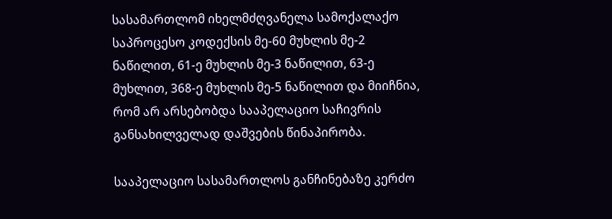სასამართლომ იხელმძღვანელა სამოქალაქო საპროცესო კოდექსის მე-60 მუხლის მე-2 ნაწილით, 61-ე მუხლის მე-3 ნაწილით, 63-ე მუხლით, 368-ე მუხლის მე-5 ნაწილით და მიიჩნია, რომ არ არსებობდა სააპელაციო საჩივრის განსახილველად დაშვების წინაპირობა.

სააპელაციო სასამართლოს განჩინებაზე კერძო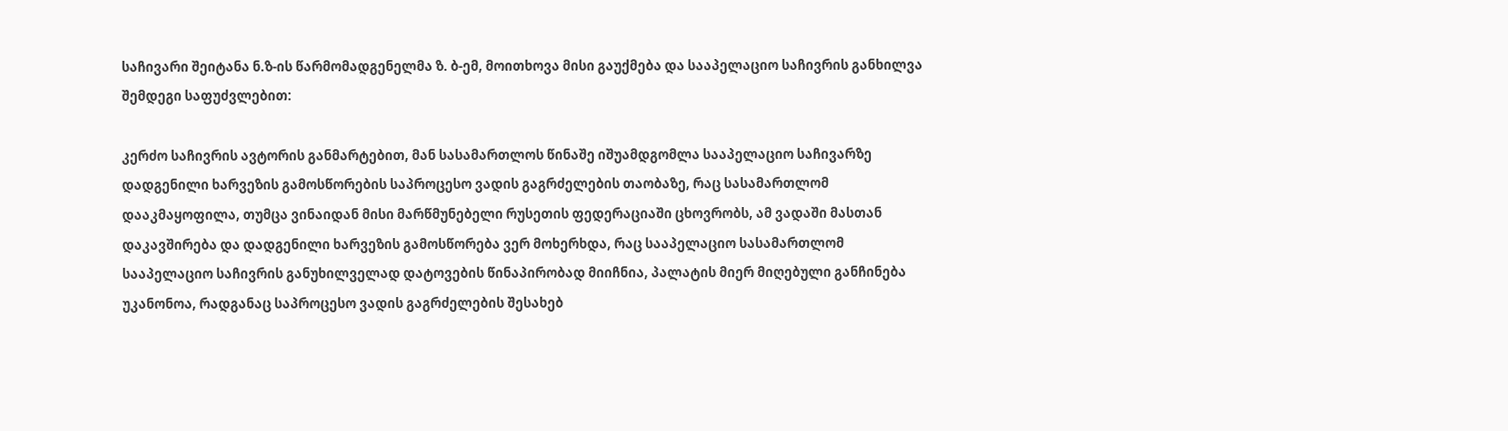საჩივარი შეიტანა ნ.ზ-ის წარმომადგენელმა ზ. ბ-ემ, მოითხოვა მისი გაუქმება და სააპელაციო საჩივრის განხილვა შემდეგი საფუძვლებით:

კერძო საჩივრის ავტორის განმარტებით, მან სასამართლოს წინაშე იშუამდგომლა სააპელაციო საჩივარზე დადგენილი ხარვეზის გამოსწორების საპროცესო ვადის გაგრძელების თაობაზე, რაც სასამართლომ დააკმაყოფილა, თუმცა ვინაიდან მისი მარწმუნებელი რუსეთის ფედერაციაში ცხოვრობს, ამ ვადაში მასთან დაკავშირება და დადგენილი ხარვეზის გამოსწორება ვერ მოხერხდა, რაც სააპელაციო სასამართლომ სააპელაციო საჩივრის განუხილველად დატოვების წინაპირობად მიიჩნია, პალატის მიერ მიღებული განჩინება უკანონოა, რადგანაც საპროცესო ვადის გაგრძელების შესახებ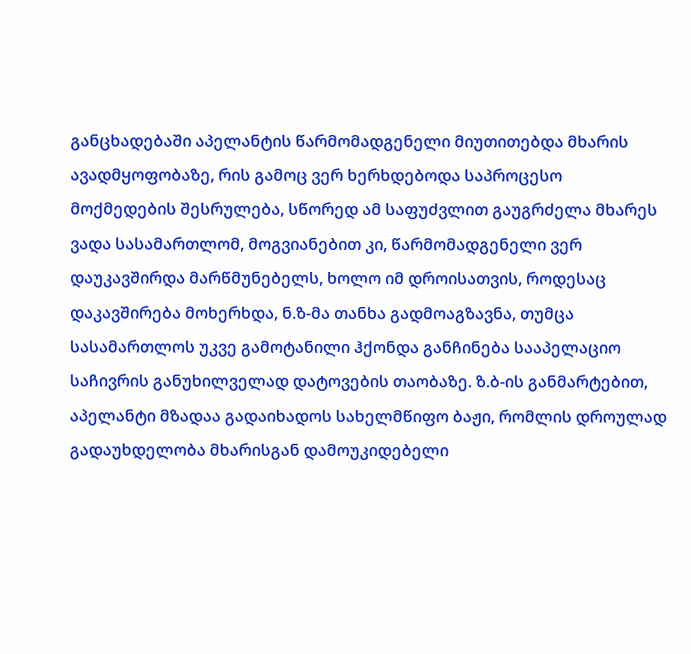განცხადებაში აპელანტის წარმომადგენელი მიუთითებდა მხარის ავადმყოფობაზე, რის გამოც ვერ ხერხდებოდა საპროცესო მოქმედების შესრულება, სწორედ ამ საფუძვლით გაუგრძელა მხარეს ვადა სასამართლომ, მოგვიანებით კი, წარმომადგენელი ვერ დაუკავშირდა მარწმუნებელს, ხოლო იმ დროისათვის, როდესაც დაკავშირება მოხერხდა, ნ.ზ-მა თანხა გადმოაგზავნა, თუმცა სასამართლოს უკვე გამოტანილი ჰქონდა განჩინება სააპელაციო საჩივრის განუხილველად დატოვების თაობაზე. ზ.ბ-ის განმარტებით, აპელანტი მზადაა გადაიხადოს სახელმწიფო ბაჟი, რომლის დროულად გადაუხდელობა მხარისგან დამოუკიდებელი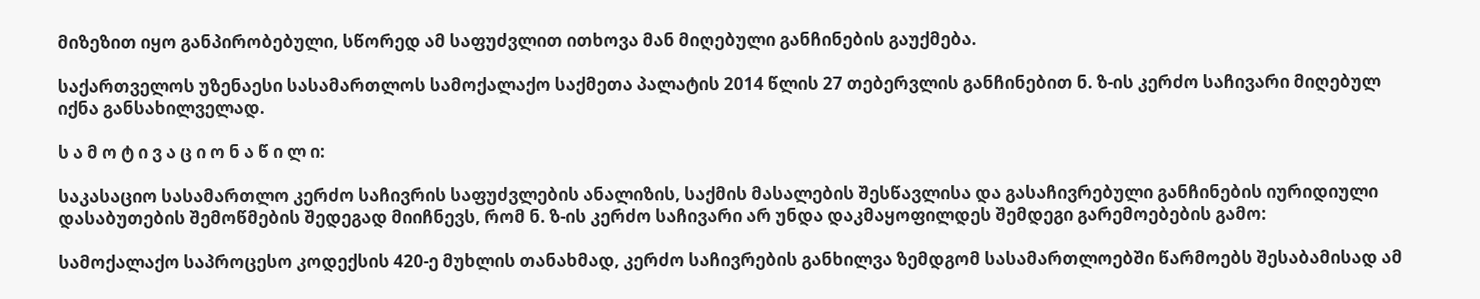მიზეზით იყო განპირობებული, სწორედ ამ საფუძვლით ითხოვა მან მიღებული განჩინების გაუქმება.

საქართველოს უზენაესი სასამართლოს სამოქალაქო საქმეთა პალატის 2014 წლის 27 თებერვლის განჩინებით ნ. ზ-ის კერძო საჩივარი მიღებულ იქნა განსახილველად.

ს ა მ ო ტ ი ვ ა ც ი ო ნ ა წ ი ლ ი:

საკასაციო სასამართლო კერძო საჩივრის საფუძვლების ანალიზის, საქმის მასალების შესწავლისა და გასაჩივრებული განჩინების იურიდიული დასაბუთების შემოწმების შედეგად მიიჩნევს, რომ ნ. ზ-ის კერძო საჩივარი არ უნდა დაკმაყოფილდეს შემდეგი გარემოებების გამო:

სამოქალაქო საპროცესო კოდექსის 420-ე მუხლის თანახმად, კერძო საჩივრების განხილვა ზემდგომ სასამართლოებში წარმოებს შესაბამისად ამ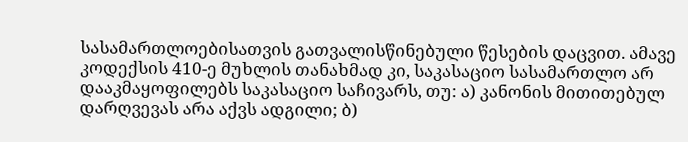სასამართლოებისათვის გათვალისწინებული წესების დაცვით. ამავე კოდექსის 410-ე მუხლის თანახმად კი, საკასაციო სასამართლო არ დააკმაყოფილებს საკასაციო საჩივარს, თუ: ა) კანონის მითითებულ დარღვევას არა აქვს ადგილი; ბ)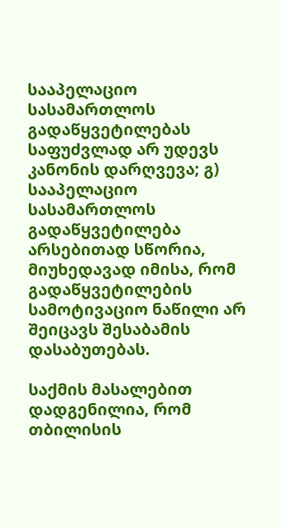სააპელაციო სასამართლოს გადაწყვეტილებას საფუძვლად არ უდევს კანონის დარღვევა; გ) სააპელაციო სასამართლოს გადაწყვეტილება არსებითად სწორია, მიუხედავად იმისა, რომ გადაწყვეტილების სამოტივაციო ნაწილი არ შეიცავს შესაბამის დასაბუთებას.

საქმის მასალებით დადგენილია, რომ თბილისის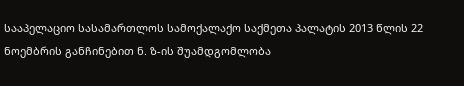სააპელაციო სასამართლოს სამოქალაქო საქმეთა პალატის 2013 წლის 22 ნოემბრის განჩინებით ნ. ზ-ის შუამდგომლობა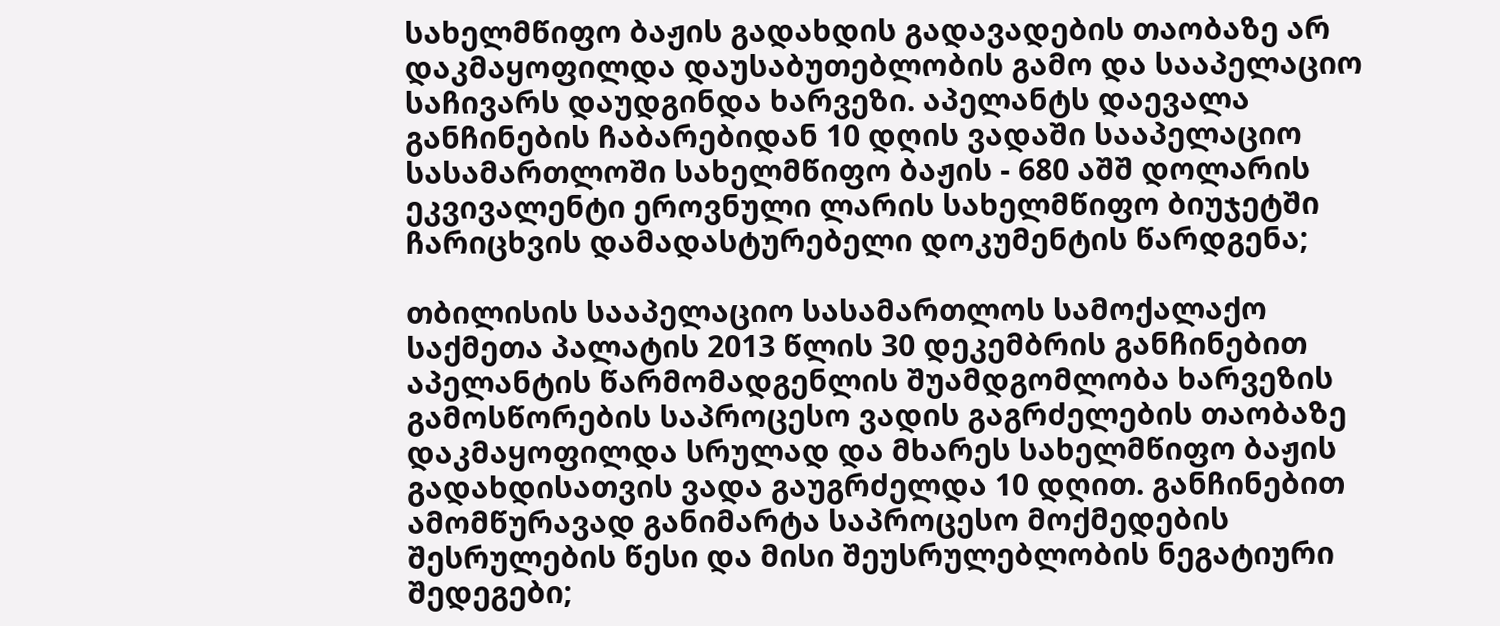სახელმწიფო ბაჟის გადახდის გადავადების თაობაზე არ დაკმაყოფილდა დაუსაბუთებლობის გამო და სააპელაციო საჩივარს დაუდგინდა ხარვეზი. აპელანტს დაევალა განჩინების ჩაბარებიდან 10 დღის ვადაში სააპელაციო სასამართლოში სახელმწიფო ბაჟის - 680 აშშ დოლარის ეკვივალენტი ეროვნული ლარის სახელმწიფო ბიუჯეტში ჩარიცხვის დამადასტურებელი დოკუმენტის წარდგენა;

თბილისის სააპელაციო სასამართლოს სამოქალაქო საქმეთა პალატის 2013 წლის 30 დეკემბრის განჩინებით აპელანტის წარმომადგენლის შუამდგომლობა ხარვეზის გამოსწორების საპროცესო ვადის გაგრძელების თაობაზე დაკმაყოფილდა სრულად და მხარეს სახელმწიფო ბაჟის გადახდისათვის ვადა გაუგრძელდა 10 დღით. განჩინებით ამომწურავად განიმარტა საპროცესო მოქმედების შესრულების წესი და მისი შეუსრულებლობის ნეგატიური შედეგები;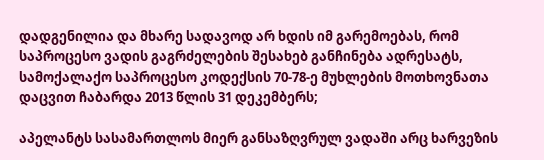დადგენილია და მხარე სადავოდ არ ხდის იმ გარემოებას, რომ საპროცესო ვადის გაგრძელების შესახებ განჩინება ადრესატს, სამოქალაქო საპროცესო კოდექსის 70-78-ე მუხლების მოთხოვნათა დაცვით ჩაბარდა 2013 წლის 31 დეკემბერს;

აპელანტს სასამართლოს მიერ განსაზღვრულ ვადაში არც ხარვეზის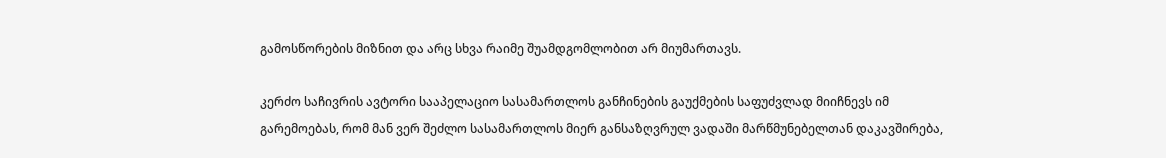გამოსწორების მიზნით და არც სხვა რაიმე შუამდგომლობით არ მიუმართავს.

კერძო საჩივრის ავტორი სააპელაციო სასამართლოს განჩინების გაუქმების საფუძვლად მიიჩნევს იმ გარემოებას, რომ მან ვერ შეძლო სასამართლოს მიერ განსაზღვრულ ვადაში მარწმუნებელთან დაკავშირება,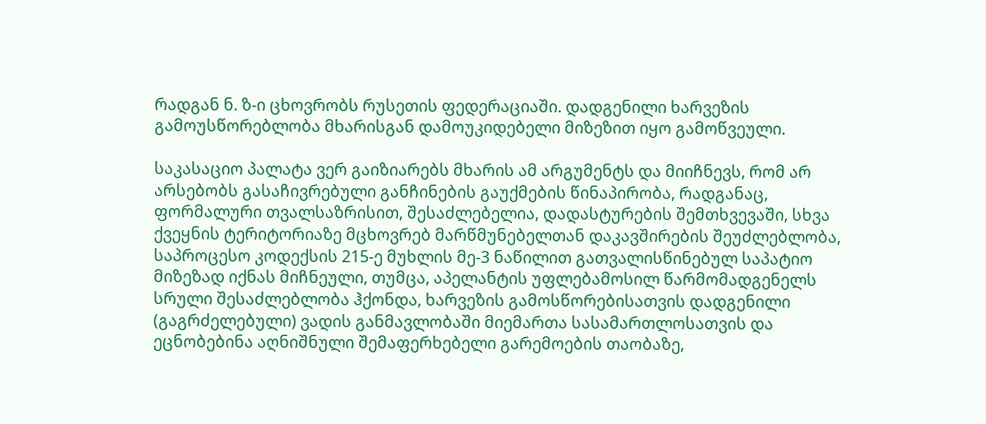რადგან ნ. ზ-ი ცხოვრობს რუსეთის ფედერაციაში. დადგენილი ხარვეზის გამოუსწორებლობა მხარისგან დამოუკიდებელი მიზეზით იყო გამოწვეული.

საკასაციო პალატა ვერ გაიზიარებს მხარის ამ არგუმენტს და მიიჩნევს, რომ არ არსებობს გასაჩივრებული განჩინების გაუქმების წინაპირობა, რადგანაც, ფორმალური თვალსაზრისით, შესაძლებელია, დადასტურების შემთხვევაში, სხვა ქვეყნის ტერიტორიაზე მცხოვრებ მარწმუნებელთან დაკავშირების შეუძლებლობა, საპროცესო კოდექსის 215-ე მუხლის მე-3 ნაწილით გათვალისწინებულ საპატიო მიზეზად იქნას მიჩნეული, თუმცა, აპელანტის უფლებამოსილ წარმომადგენელს სრული შესაძლებლობა ჰქონდა, ხარვეზის გამოსწორებისათვის დადგენილი (გაგრძელებული) ვადის განმავლობაში მიემართა სასამართლოსათვის და ეცნობებინა აღნიშნული შემაფერხებელი გარემოების თაობაზე,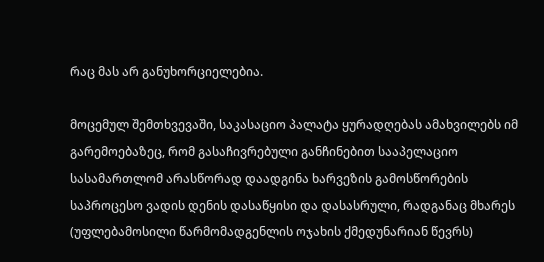რაც მას არ განუხორციელებია.

მოცემულ შემთხვევაში, საკასაციო პალატა ყურადღებას ამახვილებს იმ გარემოებაზეც, რომ გასაჩივრებული განჩინებით სააპელაციო სასამართლომ არასწორად დაადგინა ხარვეზის გამოსწორების საპროცესო ვადის დენის დასაწყისი და დასასრული, რადგანაც მხარეს (უფლებამოსილი წარმომადგენლის ოჯახის ქმედუნარიან წევრს)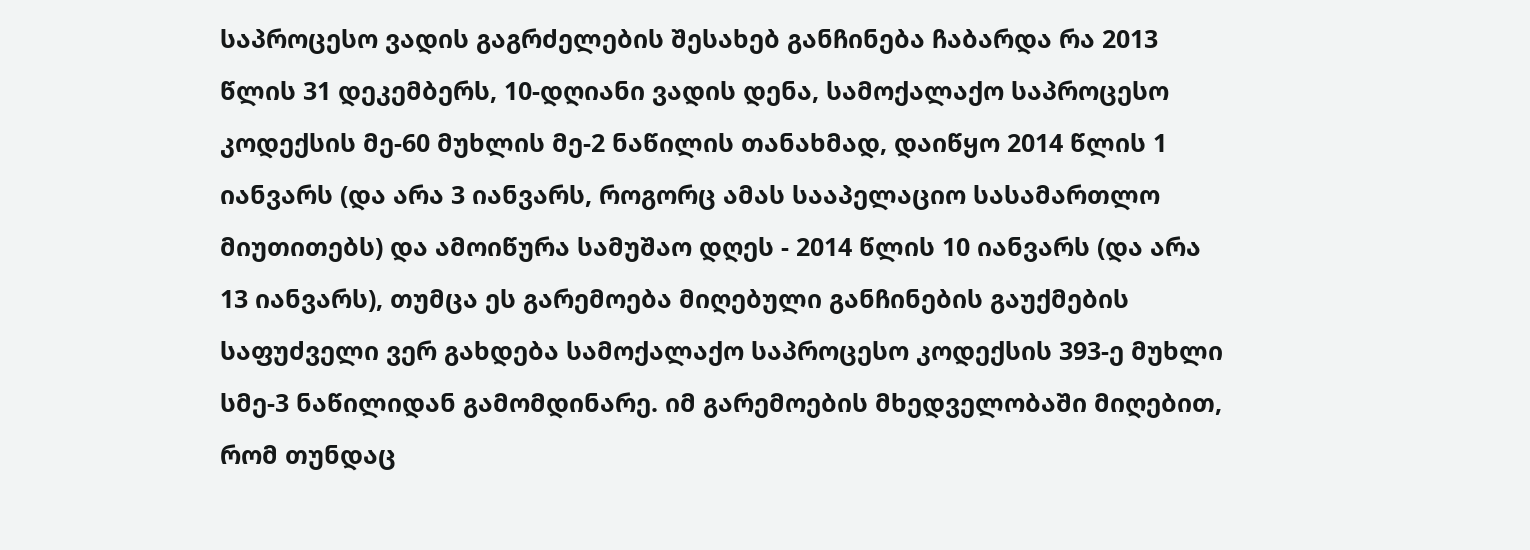საპროცესო ვადის გაგრძელების შესახებ განჩინება ჩაბარდა რა 2013 წლის 31 დეკემბერს, 10-დღიანი ვადის დენა, სამოქალაქო საპროცესო კოდექსის მე-60 მუხლის მე-2 ნაწილის თანახმად, დაიწყო 2014 წლის 1 იანვარს (და არა 3 იანვარს, როგორც ამას სააპელაციო სასამართლო მიუთითებს) და ამოიწურა სამუშაო დღეს - 2014 წლის 10 იანვარს (და არა 13 იანვარს), თუმცა ეს გარემოება მიღებული განჩინების გაუქმების საფუძველი ვერ გახდება სამოქალაქო საპროცესო კოდექსის 393-ე მუხლი სმე-3 ნაწილიდან გამომდინარე. იმ გარემოების მხედველობაში მიღებით, რომ თუნდაც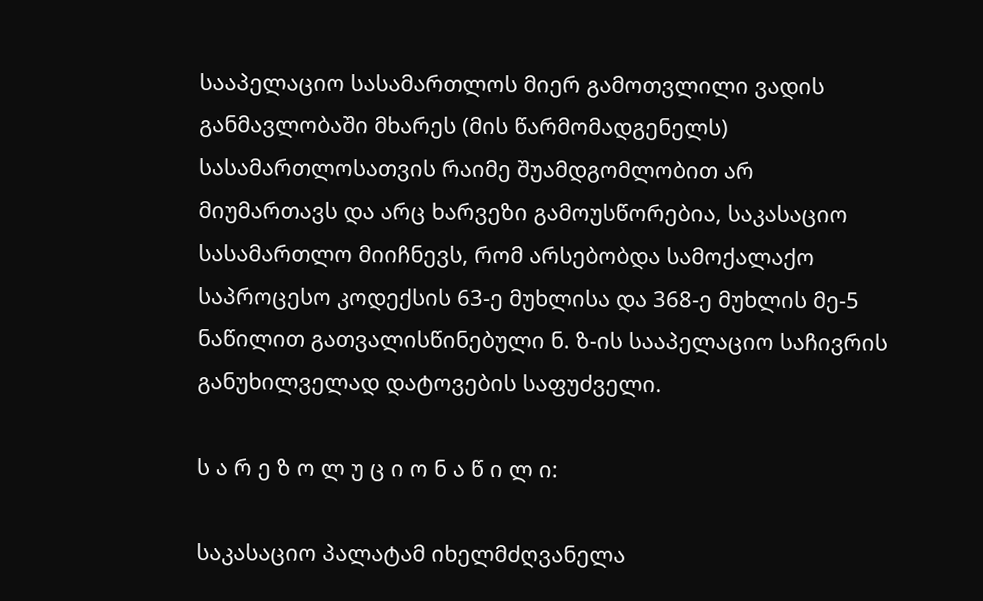სააპელაციო სასამართლოს მიერ გამოთვლილი ვადის განმავლობაში მხარეს (მის წარმომადგენელს) სასამართლოსათვის რაიმე შუამდგომლობით არ მიუმართავს და არც ხარვეზი გამოუსწორებია, საკასაციო სასამართლო მიიჩნევს, რომ არსებობდა სამოქალაქო საპროცესო კოდექსის 63-ე მუხლისა და 368-ე მუხლის მე-5 ნაწილით გათვალისწინებული ნ. ზ-ის სააპელაციო საჩივრის განუხილველად დატოვების საფუძველი.

ს ა რ ე ზ ო ლ უ ც ი ო ნ ა წ ი ლ ი:

საკასაციო პალატამ იხელმძღვანელა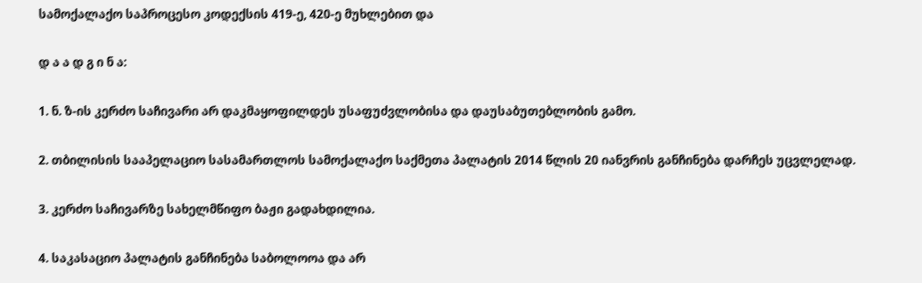სამოქალაქო საპროცესო კოდექსის 419-ე, 420-ე მუხლებით და

დ ა ა დ გ ი ნ ა:

1. ნ. ზ-ის კერძო საჩივარი არ დაკმაყოფილდეს უსაფუძვლობისა და დაუსაბუთებლობის გამო.

2. თბილისის სააპელაციო სასამართლოს სამოქალაქო საქმეთა პალატის 2014 წლის 20 იანვრის განჩინება დარჩეს უცვლელად.

3. კერძო საჩივარზე სახელმწიფო ბაჟი გადახდილია.

4. საკასაციო პალატის განჩინება საბოლოოა და არ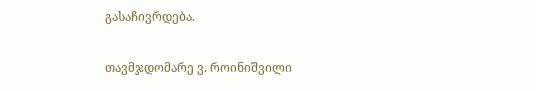გასაჩივრდება.

თავმჯდომარე ვ. როინიშვილი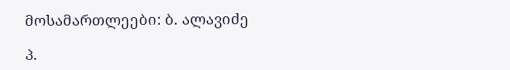მოსამართლეები: ბ. ალავიძე

პ.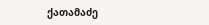ქათამაძე